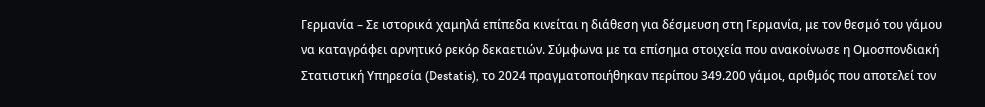Γερμανία – Σε ιστορικά χαμηλά επίπεδα κινείται η διάθεση για δέσμευση στη Γερμανία, με τον θεσμό του γάμου να καταγράφει αρνητικό ρεκόρ δεκαετιών. Σύμφωνα με τα επίσημα στοιχεία που ανακοίνωσε η Ομοσπονδιακή Στατιστική Υπηρεσία (Destatis), το 2024 πραγματοποιήθηκαν περίπου 349.200 γάμοι, αριθμός που αποτελεί τον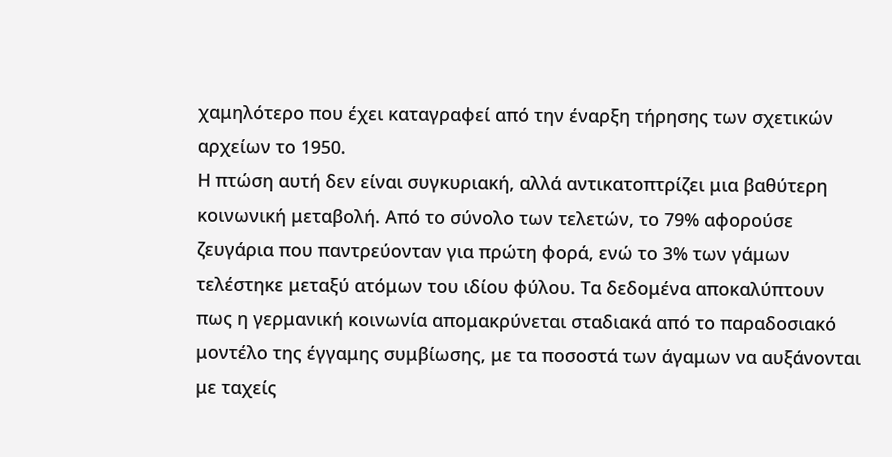χαμηλότερο που έχει καταγραφεί από την έναρξη τήρησης των σχετικών αρχείων το 1950.
Η πτώση αυτή δεν είναι συγκυριακή, αλλά αντικατοπτρίζει μια βαθύτερη κοινωνική μεταβολή. Από το σύνολο των τελετών, το 79% αφορούσε ζευγάρια που παντρεύονταν για πρώτη φορά, ενώ το 3% των γάμων τελέστηκε μεταξύ ατόμων του ιδίου φύλου. Τα δεδομένα αποκαλύπτουν πως η γερμανική κοινωνία απομακρύνεται σταδιακά από το παραδοσιακό μοντέλο της έγγαμης συμβίωσης, με τα ποσοστά των άγαμων να αυξάνονται με ταχείς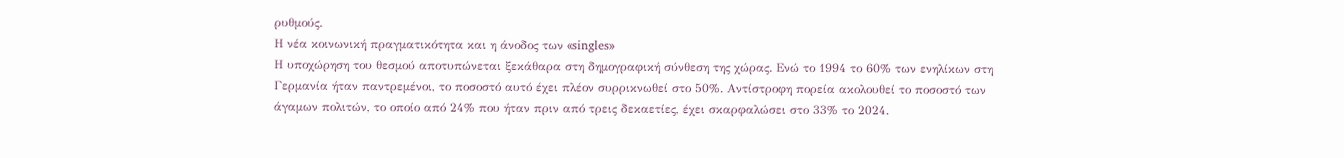ρυθμούς.
Η νέα κοινωνική πραγματικότητα και η άνοδος των «singles»
Η υποχώρηση του θεσμού αποτυπώνεται ξεκάθαρα στη δημογραφική σύνθεση της χώρας. Ενώ το 1994 το 60% των ενηλίκων στη Γερμανία ήταν παντρεμένοι, το ποσοστό αυτό έχει πλέον συρρικνωθεί στο 50%. Αντίστροφη πορεία ακολουθεί το ποσοστό των άγαμων πολιτών, το οποίο από 24% που ήταν πριν από τρεις δεκαετίες, έχει σκαρφαλώσει στο 33% το 2024.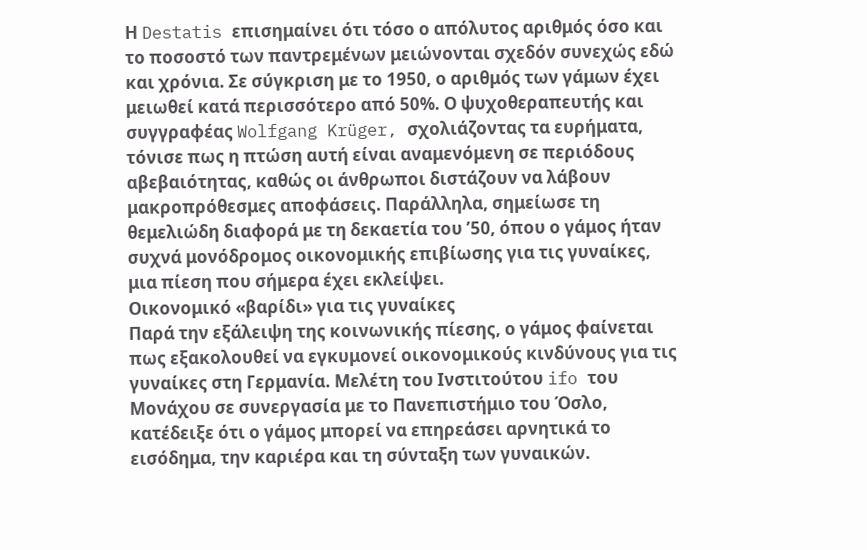Η Destatis επισημαίνει ότι τόσο ο απόλυτος αριθμός όσο και το ποσοστό των παντρεμένων μειώνονται σχεδόν συνεχώς εδώ και χρόνια. Σε σύγκριση με το 1950, ο αριθμός των γάμων έχει μειωθεί κατά περισσότερο από 50%. Ο ψυχοθεραπευτής και συγγραφέας Wolfgang Krüger, σχολιάζοντας τα ευρήματα, τόνισε πως η πτώση αυτή είναι αναμενόμενη σε περιόδους αβεβαιότητας, καθώς οι άνθρωποι διστάζουν να λάβουν μακροπρόθεσμες αποφάσεις. Παράλληλα, σημείωσε τη θεμελιώδη διαφορά με τη δεκαετία του ’50, όπου ο γάμος ήταν συχνά μονόδρομος οικονομικής επιβίωσης για τις γυναίκες, μια πίεση που σήμερα έχει εκλείψει.
Οικονομικό «βαρίδι» για τις γυναίκες
Παρά την εξάλειψη της κοινωνικής πίεσης, ο γάμος φαίνεται πως εξακολουθεί να εγκυμονεί οικονομικούς κινδύνους για τις γυναίκες στη Γερμανία. Μελέτη του Ινστιτούτου ifo του Μονάχου σε συνεργασία με το Πανεπιστήμιο του Όσλο, κατέδειξε ότι ο γάμος μπορεί να επηρεάσει αρνητικά το εισόδημα, την καριέρα και τη σύνταξη των γυναικών.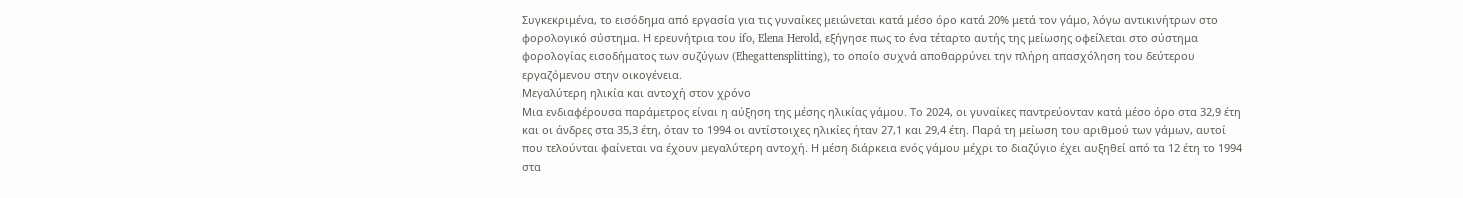Συγκεκριμένα, το εισόδημα από εργασία για τις γυναίκες μειώνεται κατά μέσο όρο κατά 20% μετά τον γάμο, λόγω αντικινήτρων στο φορολογικό σύστημα. Η ερευνήτρια του ifo, Elena Herold, εξήγησε πως το ένα τέταρτο αυτής της μείωσης οφείλεται στο σύστημα φορολογίας εισοδήματος των συζύγων (Ehegattensplitting), το οποίο συχνά αποθαρρύνει την πλήρη απασχόληση του δεύτερου εργαζόμενου στην οικογένεια.
Μεγαλύτερη ηλικία και αντοχή στον χρόνο
Μια ενδιαφέρουσα παράμετρος είναι η αύξηση της μέσης ηλικίας γάμου. Το 2024, οι γυναίκες παντρεύονταν κατά μέσο όρο στα 32,9 έτη και οι άνδρες στα 35,3 έτη, όταν το 1994 οι αντίστοιχες ηλικίες ήταν 27,1 και 29,4 έτη. Παρά τη μείωση του αριθμού των γάμων, αυτοί που τελούνται φαίνεται να έχουν μεγαλύτερη αντοχή. Η μέση διάρκεια ενός γάμου μέχρι το διαζύγιο έχει αυξηθεί από τα 12 έτη το 1994 στα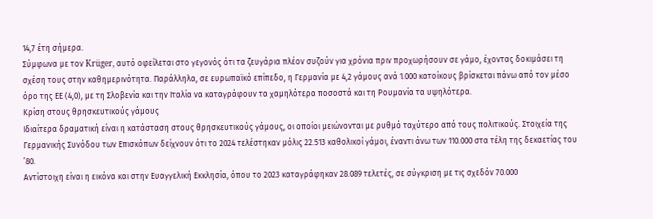14,7 έτη σήμερα.
Σύμφωνα με τον Krüger, αυτό οφείλεται στο γεγονός ότι τα ζευγάρια πλέον συζούν για χρόνια πριν προχωρήσουν σε γάμο, έχοντας δοκιμάσει τη σχέση τους στην καθημερινότητα. Παράλληλα, σε ευρωπαϊκό επίπεδο, η Γερμανία με 4,2 γάμους ανά 1.000 κατοίκους βρίσκεται πάνω από τον μέσο όρο της ΕΕ (4,0), με τη Σλοβενία και την Ιταλία να καταγράφουν τα χαμηλότερα ποσοστά και τη Ρουμανία τα υψηλότερα.
Κρίση στους θρησκευτικούς γάμους
Ιδιαίτερα δραματική είναι η κατάσταση στους θρησκευτικούς γάμους, οι οποίοι μειώνονται με ρυθμό ταχύτερο από τους πολιτικούς. Στοιχεία της Γερμανικής Συνόδου των Επισκόπων δείχνουν ότι το 2024 τελέστηκαν μόλις 22.513 καθολικοί γάμοι, έναντι άνω των 110.000 στα τέλη της δεκαετίας του ’80.
Αντίστοιχη είναι η εικόνα και στην Ευαγγελική Εκκλησία, όπου το 2023 καταγράφηκαν 28.089 τελετές, σε σύγκριση με τις σχεδόν 70.000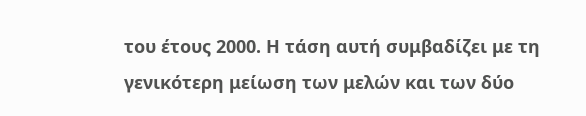του έτους 2000. Η τάση αυτή συμβαδίζει με τη γενικότερη μείωση των μελών και των δύο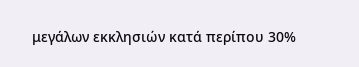μεγάλων εκκλησιών κατά περίπου 30%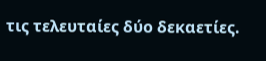τις τελευταίες δύο δεκαετίες.